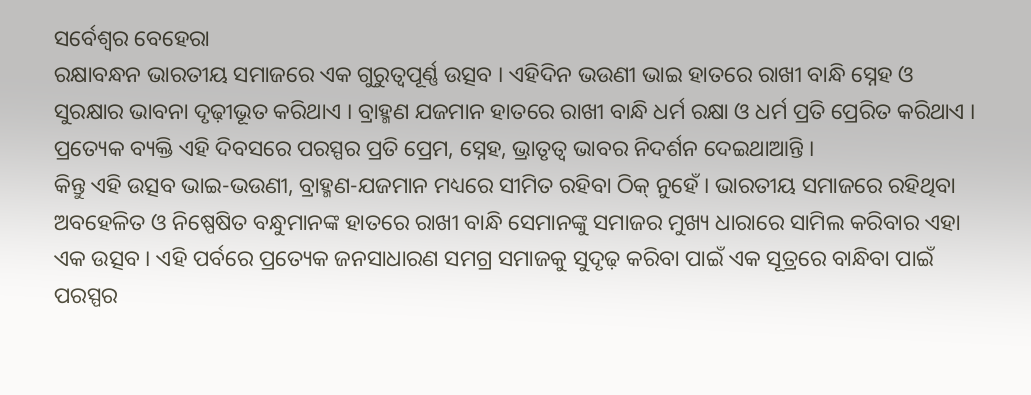ସର୍ବେଶ୍ୱର ବେହେରା
ରକ୍ଷାବନ୍ଧନ ଭାରତୀୟ ସମାଜରେ ଏକ ଗୁରୁତ୍ୱପୂର୍ଣ୍ଣ ଉତ୍ସବ । ଏହିଦିନ ଭଉଣୀ ଭାଇ ହାତରେ ରାଖୀ ବାନ୍ଧି ସ୍ନେହ ଓ ସୁରକ୍ଷାର ଭାବନା ଦୃଢ଼ୀଭୂତ କରିଥାଏ । ବ୍ରାହ୍ମଣ ଯଜମାନ ହାତରେ ରାଖୀ ବାନ୍ଧି ଧର୍ମ ରକ୍ଷା ଓ ଧର୍ମ ପ୍ରତି ପ୍ରେରିତ କରିଥାଏ । ପ୍ରତ୍ୟେକ ବ୍ୟକ୍ତି ଏହି ଦିବସରେ ପରସ୍ପର ପ୍ରତି ପ୍ରେମ, ସ୍ନେହ, ଭ୍ରାତୃତ୍ୱ ଭାବର ନିଦର୍ଶନ ଦେଇଥାଆନ୍ତି ।
କିନ୍ତୁ ଏହି ଉତ୍ସବ ଭାଇ-ଭଉଣୀ, ବ୍ରାହ୍ମଣ-ଯଜମାନ ମଧ୍ୟରେ ସୀମିତ ରହିବା ଠିକ୍ ନୁହେଁ । ଭାରତୀୟ ସମାଜରେ ରହିଥିବା ଅବହେଳିତ ଓ ନିଷ୍ପେଷିତ ବନ୍ଧୁମାନଙ୍କ ହାତରେ ରାଖୀ ବାନ୍ଧି ସେମାନଙ୍କୁ ସମାଜର ମୁଖ୍ୟ ଧାରାରେ ସାମିଲ କରିବାର ଏହା ଏକ ଉତ୍ସବ । ଏହି ପର୍ବରେ ପ୍ରତ୍ୟେକ ଜନସାଧାରଣ ସମଗ୍ର ସମାଜକୁ ସୁଦୃଢ଼ କରିବା ପାଇଁ ଏକ ସୂତ୍ରରେ ବାନ୍ଧିବା ପାଇଁ ପରସ୍ପର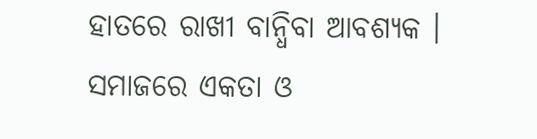ହାତରେ ରାଖୀ ବାନ୍ଧିବା ଆବଶ୍ୟକ । ସମାଜରେ ଏକତା ଓ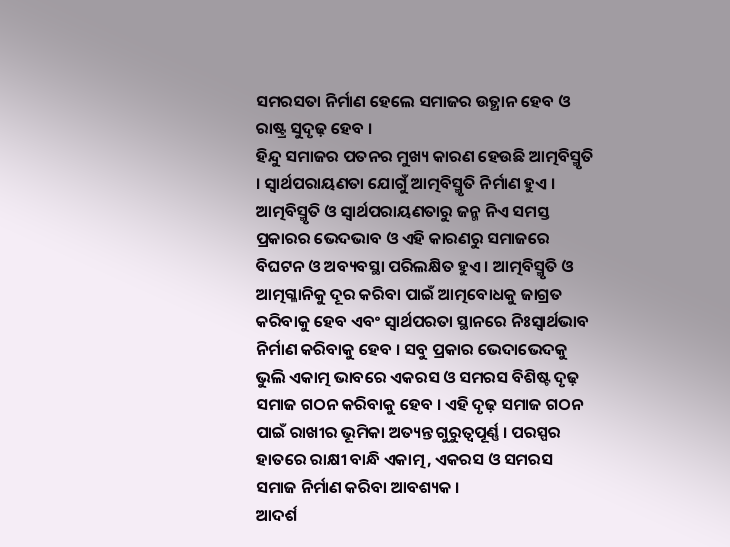ସମରସତା ନିର୍ମାଣ ହେଲେ ସମାଜର ଉତ୍ଥାନ ହେବ ଓ ରାଷ୍ଟ୍ର ସୁଦୃଢ଼ ହେବ ।
ହିନ୍ଦୁ ସମାଜର ପତନର ମୁଖ୍ୟ କାରଣ ହେଉଛି ଆତ୍ମବିସ୍ମୃତି । ସ୍ୱାର୍ଥପରାୟଣତା ଯୋଗୁଁ ଆତ୍ମବିସ୍ମୃତି ନିର୍ମାଣ ହୁଏ । ଆତ୍ମବିସ୍ମୃତି ଓ ସ୍ୱାର୍ଥପରାୟଣତାରୁ ଜନ୍ମ ନିଏ ସମସ୍ତ ପ୍ରକାରର ଭେଦଭାବ ଓ ଏହି କାରଣରୁ ସମାଜରେ ବିଘଟନ ଓ ଅବ୍ୟବସ୍ଥା ପରିଲକ୍ଷିତ ହୁଏ । ଆତ୍ମବିସ୍ମୃତି ଓ ଆତ୍ମଗ୍ଳାନିକୁ ଦୂର କରିବା ପାଇଁ ଆତ୍ମବୋଧକୁ ଜାଗ୍ରତ କରିବାକୁ ହେବ ଏବଂ ସ୍ୱାର୍ଥପରତା ସ୍ଥାନରେ ନିଃସ୍ୱାର୍ଥଭାବ ନିର୍ମାଣ କରିବାକୁ ହେବ । ସବୁ ପ୍ରକାର ଭେଦାଭେଦକୁ ଭୁଲି ଏକାତ୍ମ ଭାବରେ ଏକରସ ଓ ସମରସ ବିଶିଷ୍ଟ ଦୃଢ଼ ସମାଜ ଗଠନ କରିବାକୁ ହେବ । ଏହି ଦୃଢ଼ ସମାଜ ଗଠନ ପାଇଁ ରାଖୀର ଭୂମିକା ଅତ୍ୟନ୍ତ ଗୁରୁତ୍ୱପୂର୍ଣ୍ଣ । ପରସ୍ପର ହାତରେ ରାକ୍ଷୀ ବାନ୍ଧି ଏକାତ୍ମ, ଏକରସ ଓ ସମରସ ସମାଜ ନିର୍ମାଣ କରିବା ଆବଶ୍ୟକ ।
ଆଦର୍ଶ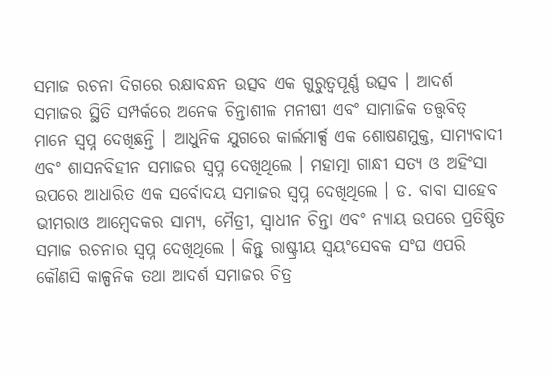ସମାଜ ରଚନା ଦିଗରେ ରକ୍ଷାବନ୍ଧନ ଉତ୍ସବ ଏକ ଗୁରୁତ୍ୱପୂର୍ଣ୍ଣ ଉତ୍ସବ । ଆଦର୍ଶ ସମାଜର ସ୍ଥିତି ସମ୍ପର୍କରେ ଅନେକ ଚିନ୍ତାଶୀଳ ମନୀଷୀ ଏବଂ ସାମାଜିକ ତତ୍ତ୍ୱବିତ୍ ମାନେ ସ୍ୱପ୍ନ ଦେଖିଛନ୍ତି । ଆଧୁନିକ ଯୁଗରେ କାର୍ଲମାର୍କ୍ସ ଏକ ଶୋଷଣମୁକ୍ତ, ସାମ୍ୟବାଦୀ ଏବଂ ଶାସନବିହୀନ ସମାଜର ସ୍ୱପ୍ନ ଦେଖିଥିଲେ । ମହାତ୍ମା ଗାନ୍ଧୀ ସତ୍ୟ ଓ ଅହିଂସା ଉପରେ ଆଧାରିତ ଏକ ସର୍ବୋଦୟ ସମାଜର ସ୍ୱପ୍ନ ଦେଖିଥିଲେ । ଡ. ବାବା ସାହେବ ଭୀମରାଓ ଆମ୍ବେଦକର ସାମ୍ୟ, ମୈତ୍ରୀ, ସ୍ୱାଧୀନ ଚିନ୍ତା ଏବଂ ନ୍ୟାୟ ଉପରେ ପ୍ରତିଷ୍ଠିତ ସମାଜ ରଚନାର ସ୍ୱପ୍ନ ଦେଖିଥିଲେ । କିନ୍ତୁ ରାଷ୍ଟ୍ରୀୟ ସ୍ୱୟଂସେବକ ସଂଘ ଏପରି କୌଣସି କାଳ୍ପନିକ ତଥା ଆଦର୍ଶ ସମାଜର ଚିତ୍ର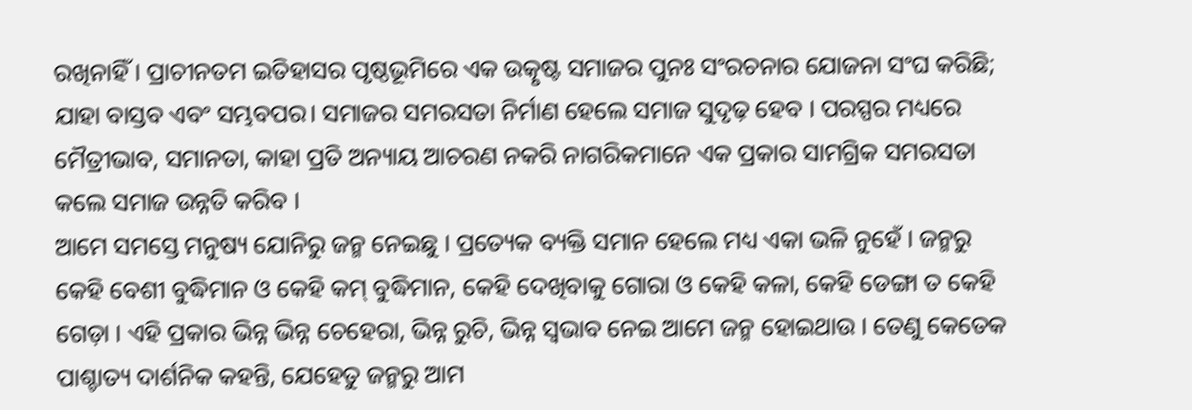ରଖିନାହିଁ । ପ୍ରାଚୀନତମ ଇତିହାସର ପୃଷ୍ଠଭୂମିରେ ଏକ ଉତ୍କୃଷ୍ଟ ସମାଜର ପୁନଃ ସଂରଚନାର ଯୋଜନା ସଂଘ କରିଛି; ଯାହା ବାସ୍ତବ ଏବଂ ସମ୍ଭବପର। ସମାଜର ସମରସତା ନିର୍ମାଣ ହେଲେ ସମାଜ ସୁଦୃଢ଼ ହେବ । ପରସ୍ପର ମଧ୍ୟରେ ମୈତ୍ରୀଭାବ, ସମାନତା, କାହା ପ୍ରତି ଅନ୍ୟାୟ ଆଚରଣ ନକରି ନାଗରିକମାନେ ଏକ ପ୍ରକାର ସାମଗ୍ରିକ ସମରସତା କଲେ ସମାଜ ଉନ୍ନତି କରିବ ।
ଆମେ ସମସ୍ତେ ମନୁଷ୍ୟ ଯୋନିରୁ ଜନ୍ମ ନେଇଛୁ । ପ୍ରତ୍ୟେକ ବ୍ୟକ୍ତି ସମାନ ହେଲେ ମଧ୍ୟ ଏକା ଭଳି ନୁହେଁ । ଜନ୍ମରୁ କେହି ବେଶୀ ବୁଦ୍ଧିମାନ ଓ କେହି କମ୍ ବୁଦ୍ଧିମାନ, କେହି ଦେଖିବାକୁ ଗୋରା ଓ କେହି କଳା, କେହି ଡେଙ୍ଗା ତ କେହି ଗେଡ଼ା । ଏହି ପ୍ରକାର ଭିନ୍ନ ଭିନ୍ନ ଚେହେରା, ଭିନ୍ନ ରୁଚି, ଭିନ୍ନ ସ୍ୱଭାବ ନେଇ ଆମେ ଜନ୍ମ ହୋଇଥାଉ । ତେଣୁ କେତେକ ପାଶ୍ଚାତ୍ୟ ଦାର୍ଶନିକ କହନ୍ତି, ଯେହେତୁ ଜନ୍ମରୁ ଆମ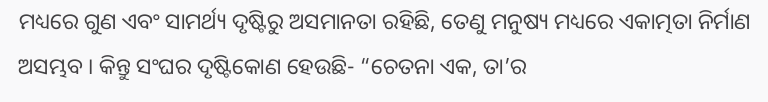ମଧ୍ୟରେ ଗୁଣ ଏବଂ ସାମର୍ଥ୍ୟ ଦୃଷ୍ଟିରୁ ଅସମାନତା ରହିଛି, ତେଣୁ ମନୁଷ୍ୟ ମଧ୍ୟରେ ଏକାତ୍ମତା ନିର୍ମାଣ ଅସମ୍ଭବ । କିନ୍ତୁ ସଂଘର ଦୃଷ୍ଟିକୋଣ ହେଉଛି- “ଚେତନା ଏକ, ତା’ର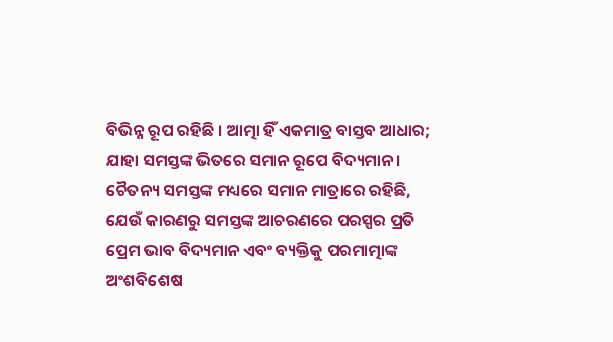ବିଭିନ୍ନ ରୂପ ରହିଛି । ଆତ୍ମା ହିଁ ଏକମାତ୍ର ବାସ୍ତବ ଆଧାର; ଯାହା ସମସ୍ତଙ୍କ ଭିତରେ ସମାନ ରୂପେ ବିଦ୍ୟମାନ । ଚୈତନ୍ୟ ସମସ୍ତଙ୍କ ମଧ୍ୟରେ ସମାନ ମାତ୍ରାରେ ରହିଛି, ଯେଉଁ କାରଣରୁ ସମସ୍ତଙ୍କ ଆଚରଣରେ ପରସ୍ପର ପ୍ରତି ପ୍ରେମ ଭାବ ବିଦ୍ୟମାନ ଏବଂ ବ୍ୟକ୍ତିକୁ ପରମାତ୍ମାଙ୍କ ଅଂଶବିଶେଷ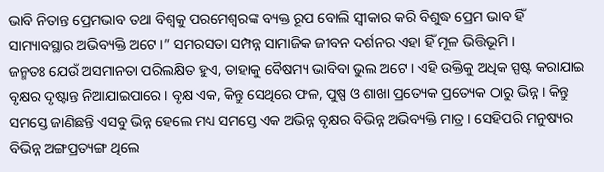ଭାବି ନିତାନ୍ତ ପ୍ରେମଭାବ ତଥା ବିଶ୍ୱକୁ ପରମେଶ୍ୱରଙ୍କ ବ୍ୟକ୍ତ ରୂପ ବୋଲି ସ୍ୱୀକାର କରି ବିଶୁଦ୍ଧ ପ୍ରେମ ଭାବ ହିଁ ସାମ୍ୟାବସ୍ଥାର ଅଭିବ୍ୟକ୍ତି ଅଟେ ।” ସମରସତା ସମ୍ପନ୍ନ ସାମାଜିକ ଜୀବନ ଦର୍ଶନର ଏହା ହିଁ ମୂଳ ଭିତ୍ତିଭୂମି ।
ଜନ୍ମତଃ ଯେଉଁ ଅସମାନତା ପରିଲକ୍ଷିତ ହୁଏ, ତାହାକୁ ବୈଷମ୍ୟ ଭାବିବା ଭୁଲ ଅଟେ । ଏହି ଉକ୍ତିକୁ ଅଧିକ ସ୍ପଷ୍ଟ କରାଯାଇ ବୃକ୍ଷର ଦୃଷ୍ଟାନ୍ତ ନିଆଯାଇପାରେ । ବୃକ୍ଷ ଏକ, କିନ୍ତୁ ସେଥିରେ ଫଳ, ପୁଷ୍ପ ଓ ଶାଖା ପ୍ରତ୍ୟେକ ପ୍ରତ୍ୟେକ ଠାରୁ ଭିନ୍ନ । କିନ୍ତୁ ସମସ୍ତେ ଜାଣିଛନ୍ତି ଏସବୁ ଭିନ୍ନ ହେଲେ ମଧ୍ୟ ସମସ୍ତେ ଏକ ଅଭିନ୍ନ ବୃକ୍ଷର ବିଭିନ୍ନ ଅଭିବ୍ୟକ୍ତି ମାତ୍ର । ସେହିପରି ମନୁଷ୍ୟର ବିଭିନ୍ନ ଅଙ୍ଗପ୍ରତ୍ୟଙ୍ଗ ଥିଲେ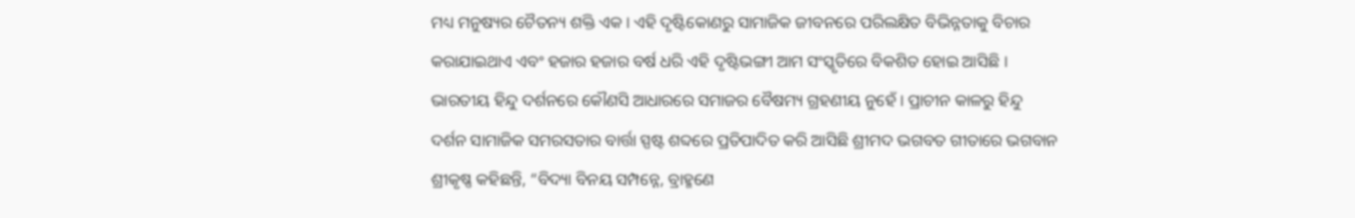ମଧ୍ୟ ମନୁଷ୍ୟର ଚୈତନ୍ୟ ଶକ୍ତି ଏକ । ଏହି ଦୃଷ୍ଟିକୋଣରୁ ସାମାଜିକ ଜୀବନରେ ପରିଲକ୍ଷିତ ବିଭିନ୍ନତାକୁ ବିଚାର କରାଯାଇଥାଏ ଏବଂ ହଜାର ହଜାର ବର୍ଷ ଧରି ଏହି ଦୃଷ୍ଟିଭଙ୍ଗୀ ଆମ ସଂସ୍କୃତିରେ ବିକଶିତ ହୋଇ ଆସିଛି ।
ଭାରତୀୟ ହିନ୍ଦୁ ଦର୍ଶନରେ କୌଣସି ଆଧାରରେ ସମାଜର ବୈଷମ୍ୟ ଗ୍ରହଣୀୟ ନୁହେଁ । ପ୍ରାଚୀନ କାଳରୁ ହିନ୍ଦୁ ଦର୍ଶନ ସାମାଜିକ ସମରସତାର ବାର୍ତ୍ତା ସ୍ପଷ୍ଟ ଶବ୍ଦରେ ପ୍ରତିପାଦିତ କରି ଆସିଛି ଶ୍ରୀମଦ ଭଗବତ ଗୀତାରେ ଭଗବାନ ଶ୍ରୀକୃଷ୍ଣ କହିଛନ୍ତି, “ବିଦ୍ୟା ବିନୟ ସମ୍ପନ୍ନେ, ବ୍ରାହ୍ମଣେ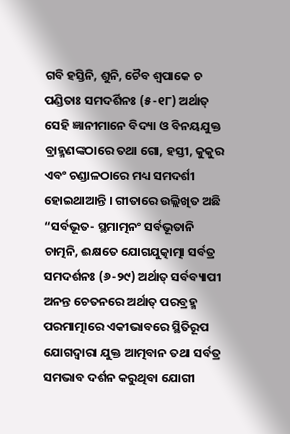ଗବି ହସ୍ତିନି, ଶୁନି, ଚୈବ ଶ୍ୱପାକେ ଚ ପଣ୍ଡିତାଃ ସମଦର୍ଶିନଃ (୫-୧୮) ଅର୍ଥାତ୍ ସେହି ଜ୍ଞାନୀମାନେ ବିଦ୍ୟା ଓ ବିନୟଯୁକ୍ତ ବ୍ରାହ୍ମଣଙ୍କଠାରେ ତଥା ଗୋ, ହସ୍ତୀ, କୁକୁର ଏବଂ ଚଣ୍ଡାଳଠାରେ ମଧ୍ୟ ସମଦର୍ଶୀ ହୋଇଥାଆନ୍ତି । ଗୀତାରେ ଉଲ୍ଲିଖିତ ଅଛି “ସର୍ବଭୂତ- ସ୍ଥମାତ୍ମନଂ ସର୍ବଭୂତାନି ଚାତ୍ମନି, ଈକ୍ଷତେ ଯୋଗଯୁତ୍କାତ୍ମା ସର୍ବତ୍ର ସମଦର୍ଶନଃ (୬-୨୯) ଅର୍ଥାତ୍ ସର୍ବବ୍ୟାପୀ ଅନନ୍ତ ଚେତନରେ ଅର୍ଥାତ୍ ପରବ୍ରହ୍ମ ପରମାତ୍ମାରେ ଏକୀଭାବରେ ସ୍ଥିତିରୂପ ଯୋଗଦ୍ୱାରା ଯୁକ୍ତ ଆତ୍ମବାନ ତଥା ସର୍ବତ୍ର ସମଭାବ ଦର୍ଶନ କରୁଥିବା ଯୋଗୀ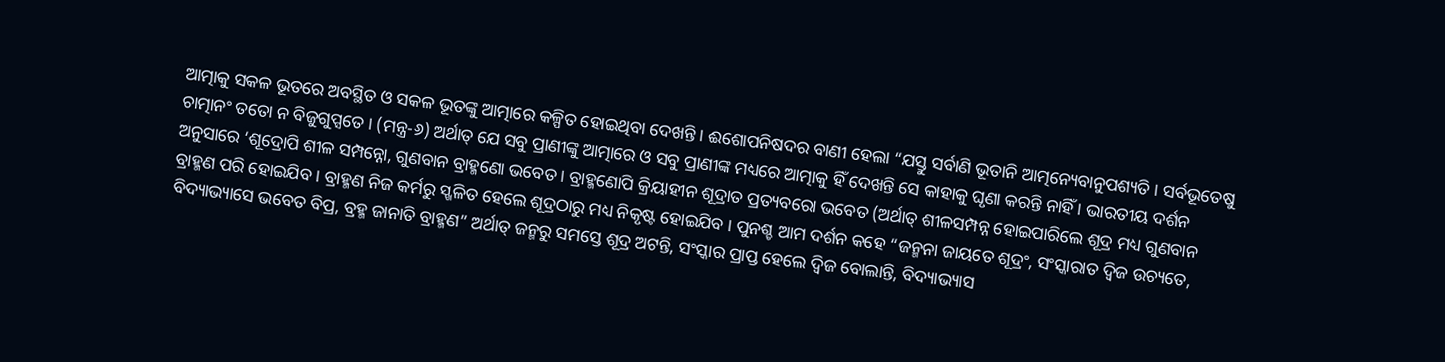ଆତ୍ମାକୁ ସକଳ ଭୂତରେ ଅବସ୍ଥିତ ଓ ସକଳ ଭୂତଙ୍କୁ ଆତ୍ମାରେ କଳ୍ପିତ ହୋଇଥିବା ଦେଖନ୍ତି । ଈଶୋପନିଷଦର ବାଣୀ ହେଲା “ଯସ୍ତୁ ସର୍ବାଣି ଭୂତାନି ଆତ୍ମନ୍ୟେବାନୁପଶ୍ୟତି । ସର୍ବଭୂତେଷୁ ଚାତ୍ମାନଂ ତତୋ ନ ବିଜୁଗୁପ୍ସତେ । (ମନ୍ତ୍ର-୬) ଅର୍ଥାତ୍ ଯେ ସବୁ ପ୍ରାଣୀଙ୍କୁ ଆତ୍ମାରେ ଓ ସବୁ ପ୍ରାଣୀଙ୍କ ମଧ୍ୟରେ ଆତ୍ମାକୁ ହିଁ ଦେଖନ୍ତି ସେ କାହାକୁ ଘୃଣା କରନ୍ତି ନାହିଁ । ଭାରତୀୟ ଦର୍ଶନ ଅନୁସାରେ ‘ଶୂଦ୍ରୋପି ଶୀଳ ସମ୍ପନ୍ନୋ, ଗୁଣବାନ ବ୍ରାହ୍ମଣୋ ଭବେତ । ବ୍ରାହ୍ମଣୋପି କ୍ରିୟାହୀନ ଶୂଦ୍ରାତ ପ୍ରତ୍ୟବରୋ ଭବେତ (ଅର୍ଥାତ୍ ଶୀଳସମ୍ପନ୍ନ ହୋଇପାରିଲେ ଶୂଦ୍ର ମଧ୍ୟ ଗୁଣବାନ ବ୍ରାହ୍ମଣ ପରି ହୋଇଯିବ । ବ୍ରାହ୍ମଣ ନିଜ କର୍ମରୁ ସ୍ଖଳିତ ହେଲେ ଶୂଦ୍ରଠାରୁ ମଧ୍ୟ ନିକୃଷ୍ଟ ହୋଇଯିବ । ପୁନଶ୍ଚ ଆମ ଦର୍ଶନ କହେ “ଜନ୍ମନା ଜାୟତେ ଶୂଦ୍ରଂ, ସଂସ୍କାରାତ ଦ୍ୱିଜ ଉଚ୍ୟତେ, ବିଦ୍ୟାଭ୍ୟାସେ ଭବେତ ବିପ୍ର, ବ୍ରହ୍ମ ଜାନାତି ବ୍ରାହ୍ମଣ” ଅର୍ଥାତ୍ ଜନ୍ମରୁ ସମସ୍ତେ ଶୂଦ୍ର ଅଟନ୍ତି, ସଂସ୍କାର ପ୍ରାପ୍ତ ହେଲେ ଦ୍ୱିଜ ବୋଲାନ୍ତି, ବିଦ୍ୟାଭ୍ୟାସ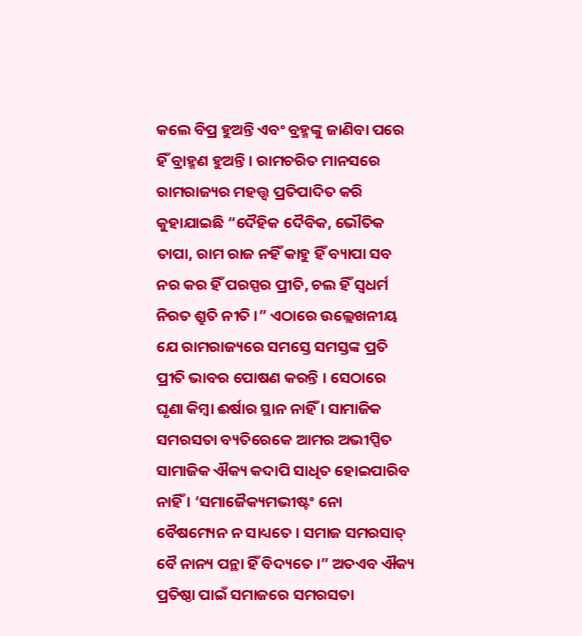କଲେ ବିପ୍ର ହୁଅନ୍ତି ଏବଂ ବ୍ରହ୍ମଙ୍କୁ ଜାଣିବା ପରେ ହିଁ ବ୍ରାହ୍ମଣ ହୁଅନ୍ତି । ରାମଚରିତ ମାନସରେ ରାମରାଜ୍ୟର ମହତ୍ତ୍ୱ ପ୍ରତିପାଦିତ କରି କୁହାଯାଇଛି “ଦୈହିକ ଦୈବିକ, ଭୌତିକ ତାପା, ରାମ ରାଜ ନହିଁ କାହୁ ହିଁ ବ୍ୟାପା ସବ ନର କର ହିଁ ପରସ୍ପର ପ୍ରୀତି, ଚଲ ହିଁ ସ୍ୱଧର୍ମ ନିରତ ଶ୍ରୁତି ନୀତି ।” ଏଠାରେ ଉଲ୍ଲେଖନୀୟ ଯେ ରାମରାଜ୍ୟରେ ସମସ୍ତେ ସମସ୍ତଙ୍କ ପ୍ରତି ପ୍ରୀତି ଭାବର ପୋଷଣ କରନ୍ତି । ସେଠାରେ ଘୃଣା କିମ୍ବା ଈର୍ଷାର ସ୍ଥାନ ନାହିଁ । ସାମାଜିକ ସମରସତା ବ୍ୟତିରେକେ ଆମର ଅଭୀପ୍ସିତ ସାମାଜିକ ଐକ୍ୟ କଦାପି ସାଧିତ ହୋଇପାରିବ ନାହିଁ । ‘ସମାଜୈକ୍ୟମଭୀଷ୍ଟଂ ନୋ ବୈଷମ୍ୟେନ ନ ସାଧ୍ୟତେ । ସମାଜ ସମରସାତ୍ ବୈ ନାନ୍ୟ ପନ୍ଥା ହିଁ ବିଦ୍ୟତେ ।” ଅତଏବ ଐକ୍ୟ ପ୍ରତିଷ୍ଠା ପାଇଁ ସମାଜରେ ସମରସତା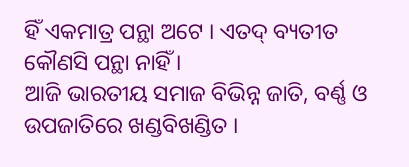ହିଁ ଏକମାତ୍ର ପନ୍ଥା ଅଟେ । ଏତଦ୍ ବ୍ୟତୀତ କୌଣସି ପନ୍ଥା ନାହିଁ ।
ଆଜି ଭାରତୀୟ ସମାଜ ବିଭିନ୍ନ ଜାତି, ବର୍ଣ୍ଣ ଓ ଉପଜାତିରେ ଖଣ୍ଡବିଖଣ୍ଡିତ ।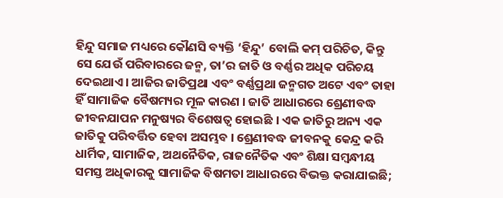ହିନ୍ଦୁ ସମାଜ ମଧ୍ୟରେ କୌଣସି ବ୍ୟକ୍ତି ‘ହିନ୍ଦୁ’ ବୋଲି କମ୍ ପରିଚିତ, କିନ୍ତୁ ସେ ଯେଉଁ ପରିବାରରେ ଜନ୍ମ, ତା’ର ଜାତି ଓ ବର୍ଣ୍ଣର ଅଧିକ ପରିଚୟ ଦେଇଥାଏ । ଆଜିର ଜାତିପ୍ରଥା ଏବଂ ବର୍ଣ୍ଣପ୍ରଥା ଜନ୍ମଗତ ଅଟେ ଏବଂ ତାହା ହିଁ ସାମାଜିକ ବୈଷମ୍ୟର ମୂଳ କାରଣ । ଜାତି ଆଧାରରେ ଶ୍ରେଣୀବଦ୍ଧ ଜୀବନଯାପନ ମନୁଷ୍ୟର ବିଶେଷତ୍ୱ ହୋଇଛି । ଏକ ଜାତିରୁ ଅନ୍ୟ ଏକ ଜାତିକୁ ପରିବର୍ତ୍ତିତ ହେବା ଅସମ୍ଭବ । ଶ୍ରେଣୀବଦ୍ଧ ଜୀବନକୁ କେନ୍ଦ୍ର କରି ଧାର୍ମିକ, ସାମାଜିକ, ଅଥନୈତିକ, ରାଜନୈତିକ ଏବଂ ଶିକ୍ଷା ସମ୍ବନ୍ଧୀୟ ସମସ୍ତ ଅଧିକାରକୁ ସାମାଜିକ ବିଷମତା ଆଧାରରେ ବିଭକ୍ତ କରାଯାଇଛି;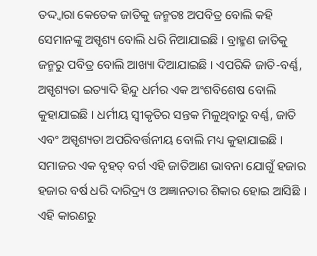ତଦ୍ଦ୍ୱାରା କେତେକ ଜାତିକୁ ଜନ୍ମତଃ ଅପବିତ୍ର ବୋଲି କହି ସେମାନଙ୍କୁ ଅସ୍ପୃଶ୍ୟ ବୋଲି ଧରି ନିଆଯାଇଛି । ବ୍ରାହ୍ମଣ ଜାତିକୁ ଜନ୍ମରୁ ପବିତ୍ର ବୋଲି ଆଖ୍ୟା ଦିଆଯାଇଛି । ଏପରିକି ଜାତି-ବର୍ଣ୍ଣ, ଅସ୍ପୃଶ୍ୟତା ଇତ୍ୟାଦି ହିନ୍ଦୁ ଧର୍ମର ଏକ ଅଂଶବିଶେଷ ବୋଲି କୁହାଯାଇଛି । ଧର୍ମୀୟ ସ୍ୱୀକୃତିର ସନ୍ତକ ମିଳୁଥିବାରୁ ବର୍ଣ୍ଣ, ଜାତି ଏବଂ ଅସ୍ପୃଶ୍ୟତା ଅପରିବର୍ତ୍ତନୀୟ ବୋଲି ମଧ୍ୟ କୁହାଯାଇଛି । ସମାଜର ଏକ ବୃହତ୍ ବର୍ଗ ଏହି ଜାତିଆଣ ଭାବନା ଯୋଗୁଁ ହଜାର ହଜାର ବର୍ଷ ଧରି ଦାରିଦ୍ର୍ୟ ଓ ଅଜ୍ଞାନତାର ଶିକାର ହୋଇ ଆସିଛି । ଏହି କାରଣରୁ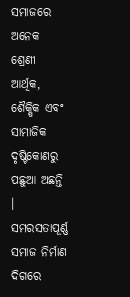ସମାଜରେ ଅନେକ ଶ୍ରେଣୀ ଆର୍ଥିକ, ଶୈକ୍ଷିକ ଏବଂ ସାମାଜିକ ଦୃଷ୍ଟିକୋଣରୁ ପଛୁଆ ଅଛନ୍ତି । ସମରସତାପୂର୍ଣ୍ଣ ସମାଜ ନିର୍ମାଣ ଦିଗରେ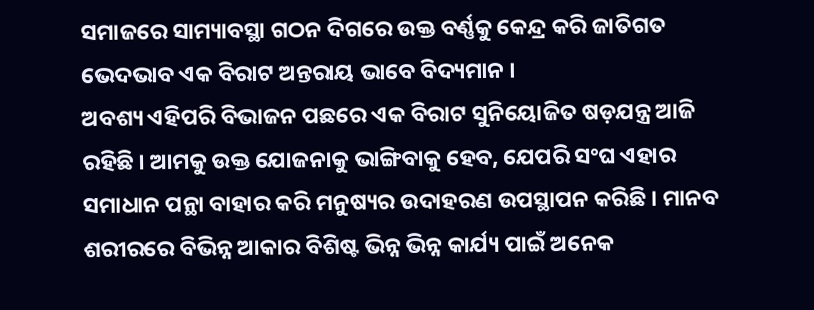ସମାଜରେ ସାମ୍ୟାବସ୍ଥା ଗଠନ ଦିଗରେ ଉକ୍ତ ବର୍ଣ୍ଣକୁ କେନ୍ଦ୍ର କରି ଜାତିଗତ ଭେଦଭାବ ଏକ ବିରାଟ ଅନ୍ତରାୟ ଭାବେ ବିଦ୍ୟମାନ ।
ଅବଶ୍ୟ ଏହିପରି ବିଭାଜନ ପଛରେ ଏକ ବିରାଟ ସୁନିୟୋଜିତ ଷଡ଼ଯନ୍ତ୍ର ଆଜି ରହିଛି । ଆମକୁ ଉକ୍ତ ଯୋଜନାକୁ ଭାଙ୍ଗିବାକୁ ହେବ, ଯେପରି ସଂଘ ଏହାର ସମାଧାନ ପନ୍ଥା ବାହାର କରି ମନୁଷ୍ୟର ଉଦାହରଣ ଉପସ୍ଥାପନ କରିଛି । ମାନବ ଶରୀରରେ ବିଭିନ୍ନ ଆକାର ବିଶିଷ୍ଟ ଭିନ୍ନ ଭିନ୍ନ କାର୍ଯ୍ୟ ପାଇଁ ଅନେକ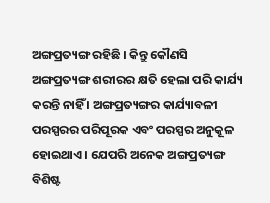ଅଙ୍ଗପ୍ରତ୍ୟଙ୍ଗ ରହିଛି । କିନ୍ତୁ କୌଣସି ଅଙ୍ଗପ୍ରତ୍ୟଙ୍ଗ ଶରୀରର କ୍ଷତି ହେଲା ପରି କାର୍ଯ୍ୟ କରନ୍ତି ନାହିଁ । ଅଙ୍ଗପ୍ରତ୍ୟଙ୍ଗର କାର୍ଯ୍ୟାବଳୀ ପରସ୍ପରର ପରିପୂରକ ଏବଂ ପରସ୍ପର ଅନୁକୂଳ ହୋଇଥାଏ । ଯେପରି ଅନେକ ଅଙ୍ଗପ୍ରତ୍ୟଙ୍ଗ ବିଶିଷ୍ଟ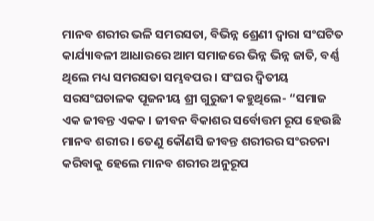ମାନବ ଶରୀର ଭଳି ସମରସତା, ବିଭିନ୍ନ ଶ୍ରେଣୀ ଦ୍ୱାରା ସଂଘଟିତ କାର୍ଯ୍ୟାବଳୀ ଆଧାରରେ ଆମ ସମାଜରେ ଭିନ୍ନ ଭିନ୍ନ ଜାତି, ବର୍ଣ୍ଣ ଥିଲେ ମଧ୍ୟ ସମରସତା ସମ୍ଭବପର । ସଂଘର ଦ୍ୱିତୀୟ ସରସଂଘଚାଳକ ପୂଜନୀୟ ଶ୍ରୀ ଗୁରୁଜୀ କହୁଥିଲେ- “ସମାଜ ଏକ ଜୀବନ୍ତ ଏକକ । ଜୀବନ ବିକାଶର ସର୍ବୋତ୍ତମ ରୂପ ହେଉଛି ମାନବ ଶରୀର । ତେଣୁ କୌଣସି ଜୀବନ୍ତ ଶରୀରର ସଂରଚନା କରିବାକୁ ହେଲେ ମାନବ ଶରୀର ଅନୁରୂପ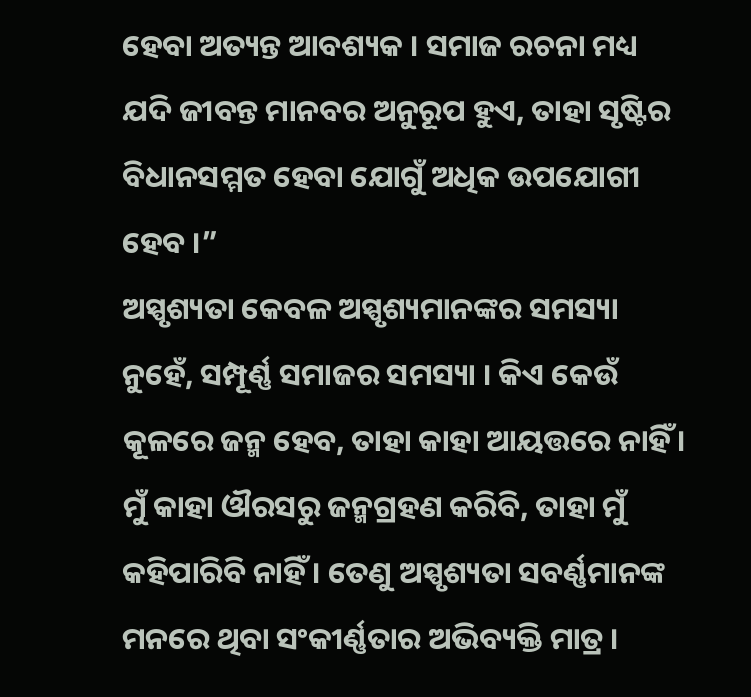ହେବା ଅତ୍ୟନ୍ତ ଆବଶ୍ୟକ । ସମାଜ ରଚନା ମଧ୍ୟ ଯଦି ଜୀବନ୍ତ ମାନବର ଅନୁରୂପ ହୁଏ, ତାହା ସୃଷ୍ଟିର ବିଧାନସମ୍ମତ ହେବା ଯୋଗୁଁ ଅଧିକ ଉପଯୋଗୀ ହେବ ।”
ଅସ୍ପୃଶ୍ୟତା କେବଳ ଅସ୍ପୃଶ୍ୟମାନଙ୍କର ସମସ୍ୟା ନୁହେଁ, ସମ୍ପୂର୍ଣ୍ଣ ସମାଜର ସମସ୍ୟା । କିଏ କେଉଁ କୂଳରେ ଜନ୍ମ ହେବ, ତାହା କାହା ଆୟତ୍ତରେ ନାହିଁ । ମୁଁ କାହା ଔରସରୁ ଜନ୍ମଗ୍ରହଣ କରିବି, ତାହା ମୁଁ କହିପାରିବି ନାହିଁ । ତେଣୁ ଅସ୍ପୃଶ୍ୟତା ସବର୍ଣ୍ଣମାନଙ୍କ ମନରେ ଥିବା ସଂକୀର୍ଣ୍ଣତାର ଅଭିବ୍ୟକ୍ତି ମାତ୍ର ।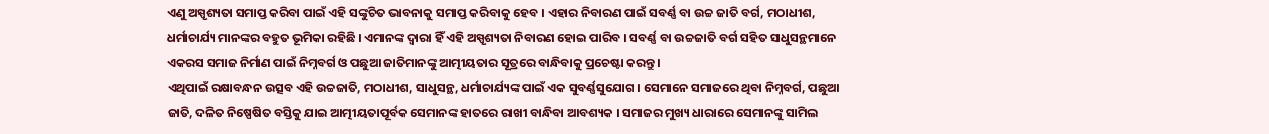ଏଣୁ ଅସ୍ପୃଶ୍ୟତା ସମାପ୍ତ କରିବା ପାଇଁ ଏହି ସଙ୍କୁଚିତ ଭାବନାକୁ ସମାପ୍ତ କରିବାକୁ ହେବ । ଏହାର ନିବାରଣ ପାଇଁ ସବର୍ଣ୍ଣ ବା ଉଚ୍ଚ ଜାତି ବର୍ଗ, ମଠାଧୀଶ, ଧର୍ମାଚାର୍ଯ୍ୟ ମାନଙ୍କର ବହୁତ ଭୂମିକା ରହିଛି । ଏମାନଙ୍କ ଦ୍ୱାରା ହିଁ ଏହି ଅସ୍ପୃଶ୍ୟତା ନିବାରଣ ହୋଇ ପାରିବ । ସବର୍ଣ୍ଣ ବା ଉଚ୍ଚଜାତି ବର୍ଗ ସହିତ ସାଧୁସନ୍ଥମାନେ ଏକରସ ସମାଜ ନିର୍ମାଣ ପାଇଁ ନିମ୍ନବର୍ଗ ଓ ପଛୁଆ ଜାତିମାନଙ୍କୁ ଆତ୍ମୀୟତାର ସୂତ୍ରରେ ବାନ୍ଧିବାକୁ ପ୍ରଚେଷ୍ଟା କରନ୍ତୁ ।
ଏଥିପାଇଁ ରକ୍ଷାବନ୍ଧନ ଉତ୍ସବ ଏହି ଉଚ୍ଚଜାତି, ମଠାଧୀଶ, ସାଧୁସନ୍ଥ, ଧର୍ମାଚାର୍ଯ୍ୟଙ୍କ ପାଇଁ ଏକ ସୁବର୍ଣ୍ଣସୁଯୋଗ । ସେମାନେ ସମାଜରେ ଥିବା ନିମ୍ନବର୍ଗ, ପଛୁଆ ଜାତି, ଦଳିତ ନିଷ୍ପେଷିତ ବସ୍ତିକୁ ଯାଇ ଆତ୍ମୀୟତାପୂର୍ବକ ସେମାନଙ୍କ ହାତରେ ରାଖୀ ବାନ୍ଧିବା ଆବଶ୍ୟକ । ସମାଜର ମୁଖ୍ୟ ଧାରାରେ ସେମାନଙ୍କୁ ସାମିଲ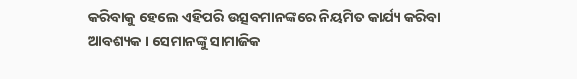କରିବାକୁ ହେଲେ ଏହିପରି ଉତ୍ସବମାନଙ୍କରେ ନିୟମିତ କାର୍ଯ୍ୟ କରିବା ଆବଶ୍ୟକ । ସେମାନଙ୍କୁ ସାମାଜିକ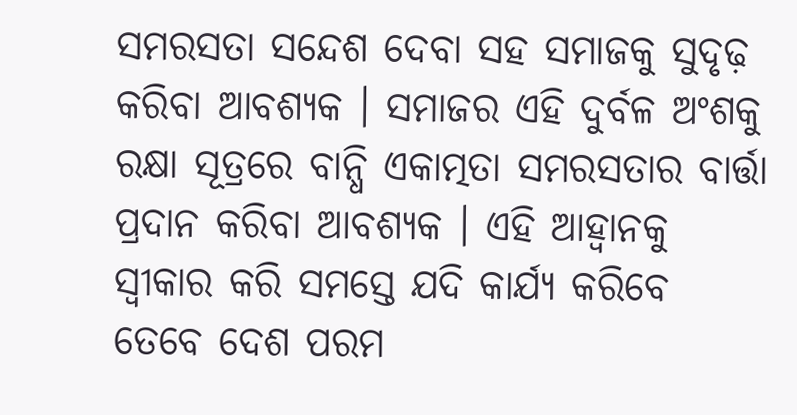ସମରସତା ସନ୍ଦେଶ ଦେବା ସହ ସମାଜକୁ ସୁଦୃଢ଼ କରିବା ଆବଶ୍ୟକ । ସମାଜର ଏହି ଦୁର୍ବଳ ଅଂଶକୁ ରକ୍ଷା ସୂତ୍ରରେ ବାନ୍ଧି ଏକାତ୍ମତା ସମରସତାର ବାର୍ତ୍ତା ପ୍ରଦାନ କରିବା ଆବଶ୍ୟକ । ଏହି ଆହ୍ୱାନକୁ ସ୍ୱୀକାର କରି ସମସ୍ତେ ଯଦି କାର୍ଯ୍ୟ କରିବେ ତେବେ ଦେଶ ପରମ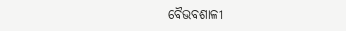ବୈଭବଶାଳୀ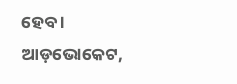ହେବ ।
ଆଡ଼ଭୋକେଟ,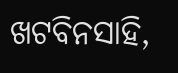ଖଟବିନସାହି,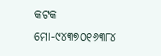କଟକ
ମୋ-୯୪୩୭୦୧୬୩୮୪